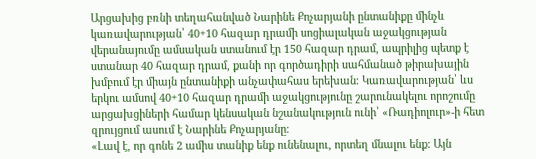Արցախից բռնի տեղահանված Նարինե Քոչարյանի ընտանիքը մինչև կառավարության՝ 40+10 հազար դրամի սոցիալական աջակցության վերանայումը ամսական ստանում էր 150 հազար դրամ, ապրիլից պետք է ստանար 40 հազար դրամ, քանի որ գործադիրի սահմանած թիրախային խմբում էր միայն ընտանիքի անչափահաս երեխան։ Կառավարության՝ ևս երկու ամսով 40+10 հազար դրամի աջակցությունը շարունակելու որոշումը արցախցիների համար կենսական նշանակություն ունի՝ «Ռադիոլուր»-ի հետ զրույցում ասում է Նարինե Քոչարյանը։
«Լավ է, որ գոնե 2 ամիս տանիք ենք ունենալու, որտեղ մնալու ենք։ Այն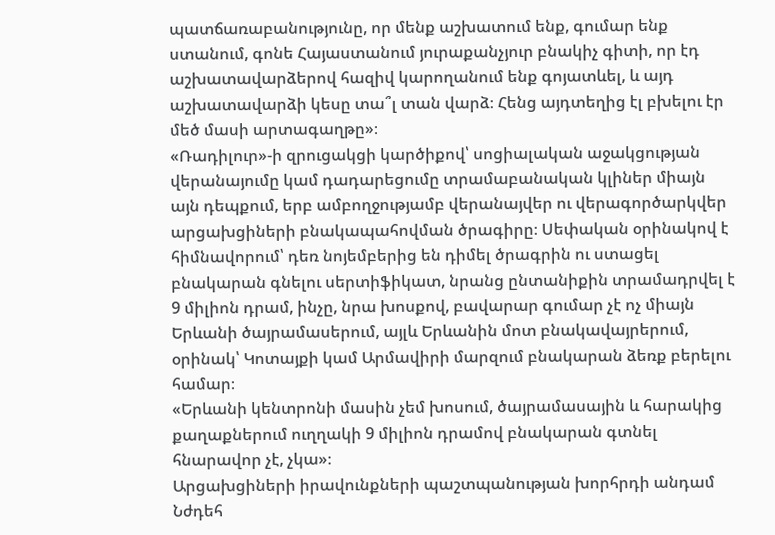պատճառաբանությունը, որ մենք աշխատում ենք, գումար ենք ստանում, գոնե Հայաստանում յուրաքանչյուր բնակիչ գիտի, որ էդ աշխատավարձերով հազիվ կարողանում ենք գոյատևել, և այդ աշխատավարձի կեսը տա՞լ տան վարձ։ Հենց այդտեղից էլ բխելու էր մեծ մասի արտագաղթը»։
«Ռադիլուր»-ի զրուցակցի կարծիքով՝ սոցիալական աջակցության վերանայումը կամ դադարեցումը տրամաբանական կլիներ միայն այն դեպքում, երբ ամբողջությամբ վերանայվեր ու վերագործարկվեր արցախցիների բնակապահովման ծրագիրը։ Սեփական օրինակով է հիմնավորում՝ դեռ նոյեմբերից են դիմել ծրագրին ու ստացել բնակարան գնելու սերտիֆիկատ, նրանց ընտանիքին տրամադրվել է 9 միլիոն դրամ, ինչը, նրա խոսքով, բավարար գումար չէ ոչ միայն Երևանի ծայրամասերում, այլև Երևանին մոտ բնակավայրերում, օրինակ՝ Կոտայքի կամ Արմավիրի մարզում բնակարան ձեռք բերելու համար։
«Երևանի կենտրոնի մասին չեմ խոսում, ծայրամասային և հարակից քաղաքներում ուղղակի 9 միլիոն դրամով բնակարան գտնել հնարավոր չէ, չկա»։
Արցախցիների իրավունքների պաշտպանության խորհրդի անդամ Նժդեհ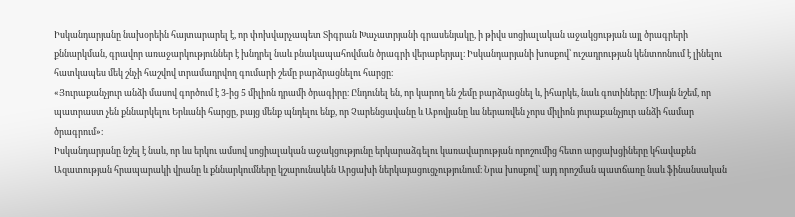Իսկանդարյանը նախօրեին հայտարարել է, որ փոխվարչապետ Տիգրան Խաչատրյանի գրասենյակը, ի թիվս սոցիալական աջակցության այլ ծրագրերի քննարկման, գրավոր առաջարկություններ է խնդրել նաև բնակապահովման ծրագրի վերաբերյալ։ Իսկանդարյանի խոսքով՝ ուշադրության կենտոոնում է լինելու հատկապես մեկ շնչի հաշվով տրամադրվող գումարի շեմը բարձրացնելու հարցը։
«Յուրաքանչյուր անձի մասով գործում է 3-ից 5 միլիոն դրամի ծրագիրը։ Ընդունել են, որ կարող են շեմը բարձրացնել և, իհարկե, նաև գոտիները։ Միայն նշեմ, որ պատրաստ չեն քննարկելու Երևանի հարցը, բայց մենք պնդելու ենք, որ Չարենցավանը և Աբովյանը ևս ներառվեն չորս միլիոն յուրաքանչյուր անձի համար ծրագրում»։
Իսկանդարյանը նշել է նաև, որ ևս երկու ամսով սոցիալական աջակցությունը երկարաձգելու կառավարության որոշումից հետո արցախցիները կհավաքեն Ազատության հրապարակի վրանը և քննարկումները կշարունակեն Արցախի ներկայացուցչությունում։ Նրա խոսքով՝ այդ որոշման պատճառը նաև ֆինանսական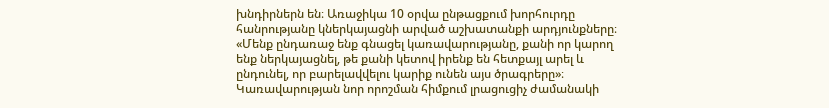խնդիրներն են։ Առաջիկա 10 օրվա ընթացքում խորհուրդը հանրությանը կներկայացնի արված աշխատանքի արդյունքները։
«Մենք ընդառաջ ենք գնացել կառավարությանը, քանի որ կարող ենք ներկայացնել, թե քանի կետով իրենք են հետքայլ արել և ընդունել, որ բարելավվելու կարիք ունեն այս ծրագրերը»։
Կառավարության նոր որոշման հիմքում լրացուցիչ ժամանակի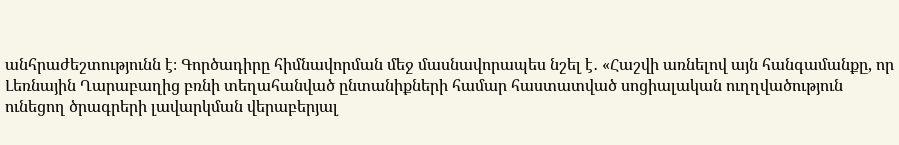անհրաժեշտությունն է։ Գործադիրը հիմնավորման մեջ մասնավորապես նշել է․ «Հաշվի առնելով այն հանգամանքը, որ Լեռնային Ղարաբաղից բռնի տեղահանված ընտանիքների համար հաստատված սոցիալական ուղղվածություն ունեցող ծրագրերի լավարկման վերաբերյալ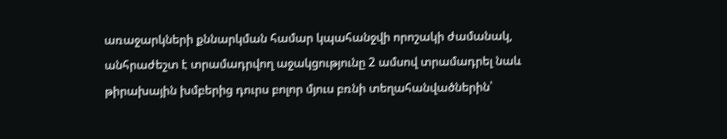առաջարկների քննարկման համար կպահանջվի որոշակի ժամանակ, անհրաժեշտ է տրամադրվող աջակցությունը 2 ամսով տրամադրել նաև թիրախային խմբերից դուրս բոլոր մյուս բռնի տեղահանվածներին՝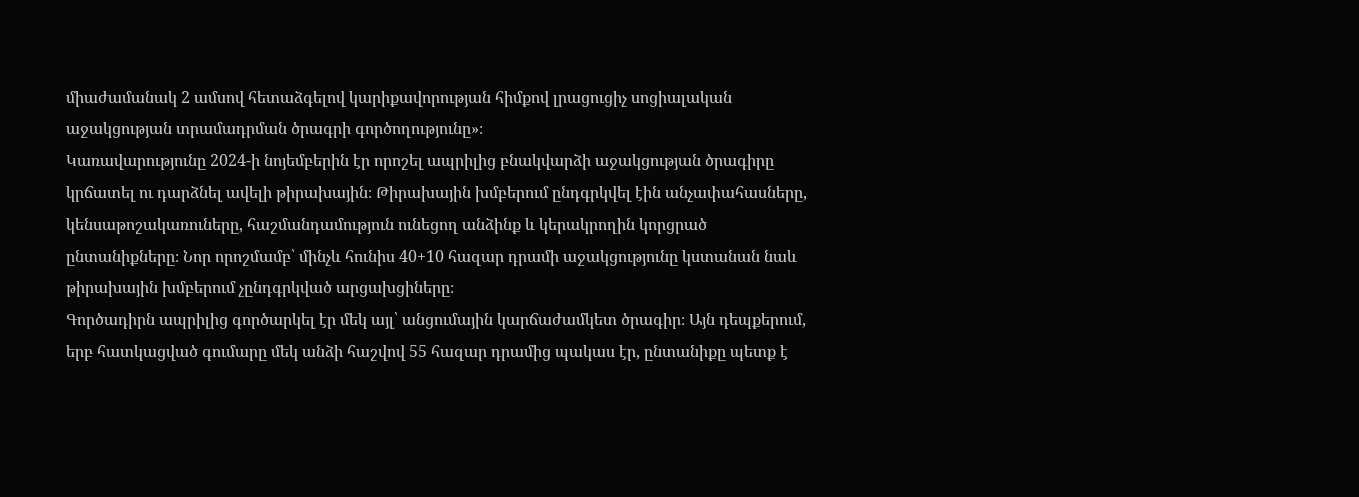միաժամանակ 2 ամսով հետաձգելով կարիքավորության հիմքով լրացուցիչ սոցիալական աջակցության տրամադրման ծրագրի գործողությունը»։
Կառավարությունը 2024-ի նոյեմբերին էր որոշել ապրիլից բնակվարձի աջակցության ծրագիրը կրճատել ու դարձնել ավելի թիրախային։ Թիրախային խմբերում ընդգրկվել էին անչափահասները, կենսաթոշակառուները, հաշմանդամություն ունեցող անձինք և կերակրողին կորցրած ընտանիքները։ Նոր որոշմամբ՝ մինչև հունիս 40+10 հազար դրամի աջակցությունը կստանան նաև թիրախային խմբերում չընդգրկված արցախցիները։
Գործադիրն ապրիլից գործարկել էր մեկ այլ՝ անցումային կարճաժամկետ ծրագիր։ Այն դեպքերում, երբ հատկացված գումարը մեկ անձի հաշվով 55 հազար դրամից պակաս էր, ընտանիքը պետք է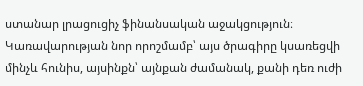ստանար լրացուցիչ ֆինանսական աջակցություն։ Կառավարության նոր որոշմամբ՝ այս ծրագիրը կսառեցվի մինչև հունիս, այսինքն՝ այնքան ժամանակ, քանի դեռ ուժի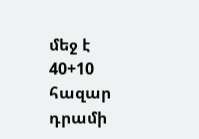մեջ է 40+10 հազար դրամի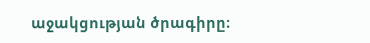աջակցության ծրագիրը։